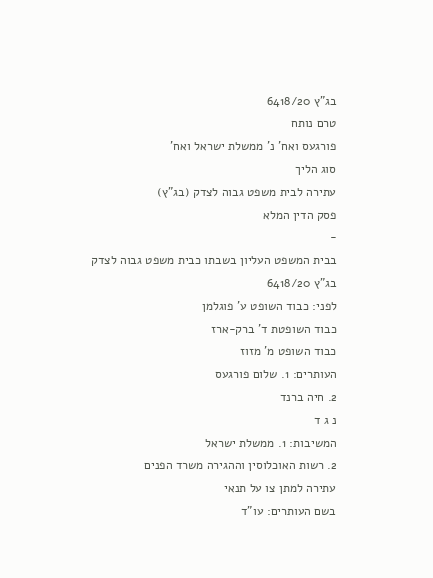בג"ץ 6418/20
טרם נותח
פורגעס ואח' נ' ממשלת ישראל ואח'
סוג הליך
עתירה לבית משפט גבוה לצדק (בג"ץ)
פסק הדין המלא
-
בבית המשפט העליון בשבתו כבית משפט גבוה לצדק
בג"ץ 6418/20
לפני: כבוד השופט ע' פוגלמן
כבוד השופטת ד' ברק-ארז
כבוד השופט מ' מזוז
העותרים: 1. שלום פורגעס
2. חיה ברנד
נ ג ד
המשיבות: 1. ממשלת ישראל
2. רשות האוכלוסין וההגירה משרד הפנים
עתירה למתן צו על תנאי
בשם העותרים: עו"ד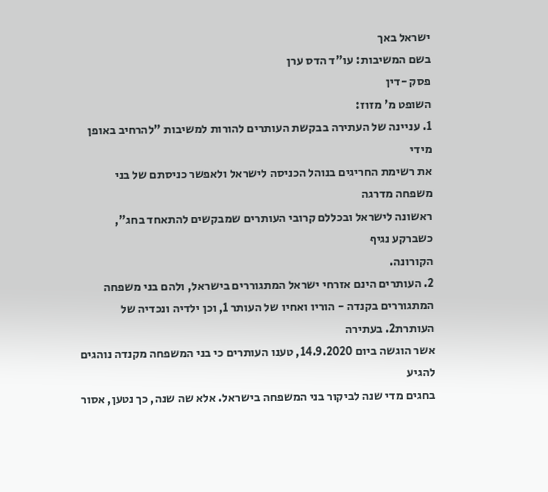ישראל באך
בשם המשיבות: עו"ד הדס ערן
פסק -דין
השופט מ' מזוז:
1. עניינה של העתירה בבקשת העותרים להורות למשיבות "להרחיב באופן מידי
את רשימת החריגים בנוהל הכניסה לישראל ולאפשר כניסתם של בני משפחה מדרגה
ראשונה לישראל ובכללם קרובי העותרים שמבקשים להתאחד בחג", כשברקע נגיף
הקורונה.
2. העותרים הינם אזרחי ישראל המתגוררים בישראל, ולהם בני משפחה
המתגוררים בקנדה - הוריו ואחיו של העותר 1, וכן ילדיה ונכדיה של העותרת2. בעתירה
אשר הוגשה ביום 14.9.2020, טענו העותרים כי בני המשפחה מקנדה נוהגים להגיע
בחגים מדי שנה לביקור בני המשפחה בישראל. אלא שה שנה, כך נטען, אסור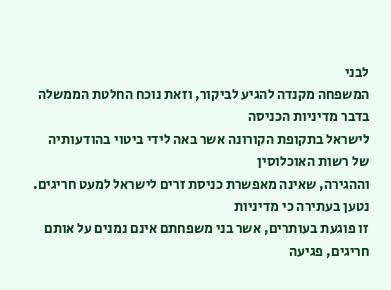לבני
המשפחה מקנדה להגיע לביקור, וזאת נוכח החלטת הממשלה בדבר מדיניות הכניסה
לישראל בתקופת הקורונה אשר באה לידי ביטוי בהודעותיה של רשות האוכלוסין
וההגירה, שאינה מאפשרת כניסת זרים לישראל למעט חריגים. נטען בעתירה כי מדיניות
זו פוגעת בעותרים, אשר בני משפחתם אינם נמנים על אותם חריגים, פגיעה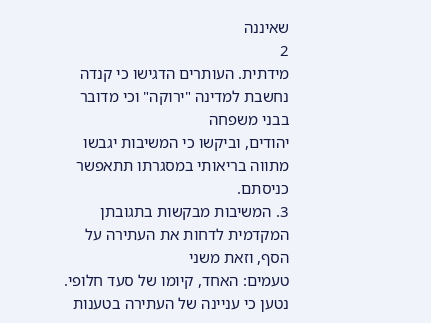שאיננה
2
מידתית. העותרים הדגישו כי קנדה נחשבת למדינה "ירוקה" וכי מדובר בבני משפחה
יהודים, וביקשו כי המשיבות יגבשו מתווה בריאותי במסגרתו תתאפשר כניסתם.
3. המשיבות מבקשות בתגובתן המקדמית לדחות את העתירה על הסף, וזאת משני
טעמים: האחד, קיומו של סעד חלופי. נטען כי עניינה של העתירה בטענות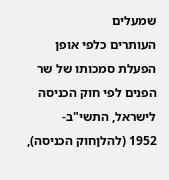שמעלים
העותרים כלפי אופן הפעלת סמכותו של שר הפנים לפי חוק הכניסה לישראל, התשי"ב-
1952 (להלןחוק הכניסה),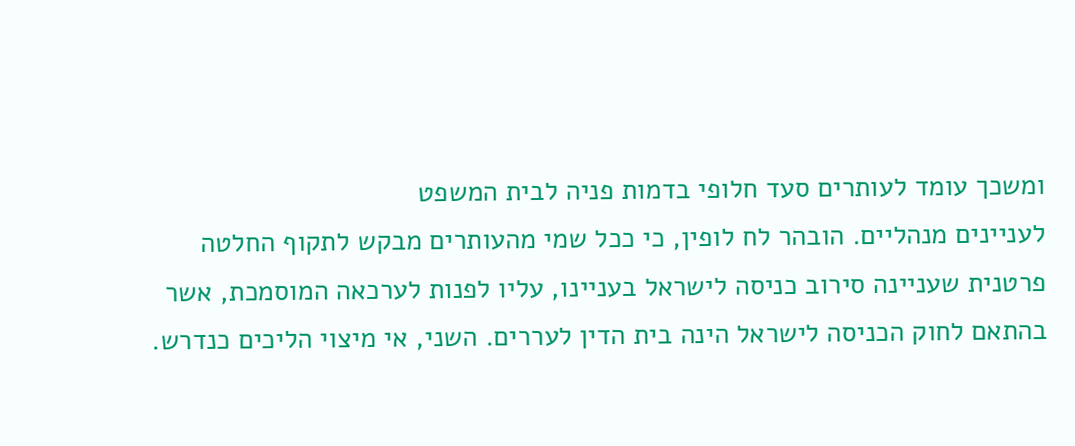ומשכך עומד לעותרים סעד חלופי בדמות פניה לבית המשפט
לעניינים מנהליים. הובהר לח לופין, כי ככל שמי מהעותרים מבקש לתקוף החלטה
פרטנית שעניינה סירוב כניסה לישראל בעניינו, עליו לפנות לערכאה המוסמכת, אשר
בהתאם לחוק הכניסה לישראל הינה בית הדין לעררים. השני, אי מיצוי הליכים כנדרש.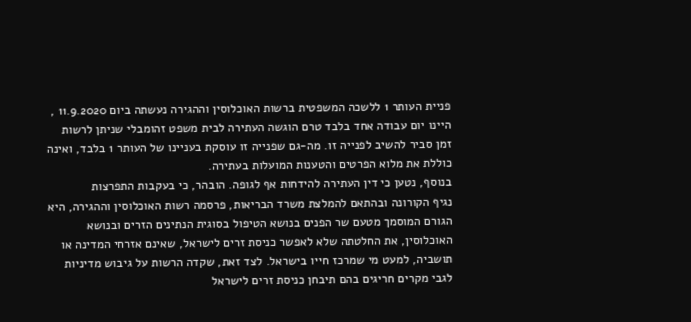פניית העותר 1 ללשכה המשפטית ברשות האוכלוסין וההגירה נעשתה ביום 11.9.2020 ,
היינו יום עבודה אחד בלבד טרם הוגשה העתירה לבית משפט זהומבלי שניתן לרשות
זמן סביר להשיב לפנייה זו. מה-גם שפנייה זו עוסקת בעניינו של העותר 1 בלבד, ואינה
כוללת את מלוא הפרטים והטענות המועלות בעתירה.
בנוסף, נטען כי דין העתירה להידחות אף לגופה. הובהר, כי בעקבות התפרצות
נגיף הקורונה ובהתאם להמלצת משרד הבריאות, פרסמה רשות האוכלוסין וההגירה, היא
הגורם המוסמך מטעם שר הפנים בנושא הטיפול בסוגית הנתינים הזרים ובנושא
האוכלוסין, את החלטתה שלא לאפשר כניסת זרים לישראל, שאינם אזרחי המדינה או
תושביה, למעט מי שמרכז חייו בישראל. לצד זאת, שקדה הרשות על גיבוש מדיניות
לגבי מקרים חריגים בהם תיבחן כניסת זרים לישראל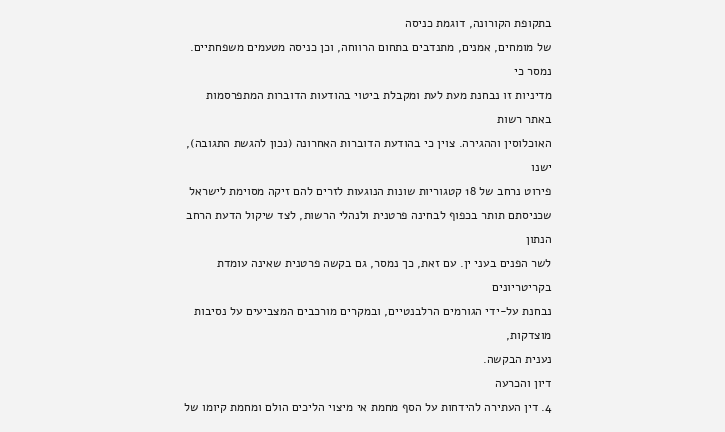בתקופת הקורונה, דוגמת כניסה
של מומחים, אמנים, מתנדבים בתחום הרווחה, וכן כניסה מטעמים משפחתיים. נמסר כי
מדיניות זו נבחנת מעת לעת ומקבלת ביטוי בהודעות הדוברות המתפרסמות באתר רשות
האוכלוסין וההגירה. צוין כי בהודעת הדוברות האחרונה (נכון להגשת התגובה), ישנו
פירוט נרחב של 18 קטגוריות שונות הנוגעות לזרים להם זיקה מסוימת לישראל
שכניסתם תותר בכפוף לבחינה פרטנית ולנהלי הרשות, לצד שיקול הדעת הרחב הנתון
לשר הפנים בעני ין. עם זאת, כך נמסר, גם בקשה פרטנית שאינה עומדת בקריטריונים
נבחנת על-ידי הגורמים הרלבנטיים, ובמקרים מורכבים המצביעים על נסיבות מוצדקות,
נענית הבקשה.
דיון והכרעה
4. דין העתירה להידחות על הסף מחמת אי מיצוי הליכים הולם ומחמת קיומו של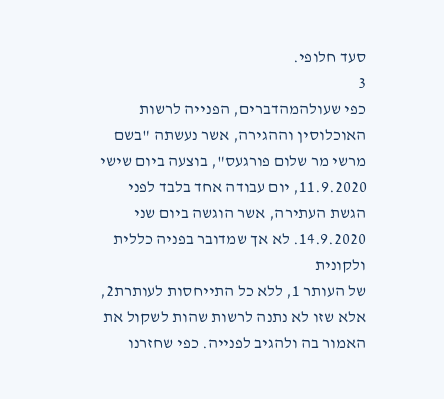סעד חלופי.
3
כפי שעולהמהדברים, הפנייה לרשות האוכלוסין וההגירה, אשר נעשתה "בשם
מרשי מר שלום פורגעס", בוצעה ביום שישי 11.9.2020, יום עבודה אחד בלבד לפני
הגשת העתירה, אשר הוגשה ביום שני 14.9.2020. לא אך שמדובר בפניה כללית ולקונית
של העותר 1, ללא כל התייחסות לעותרת2, אלא שזו לא נתנה לרשות שהות לשקול את
האמור בה ולהגיב לפנייה. כפי שחזרנו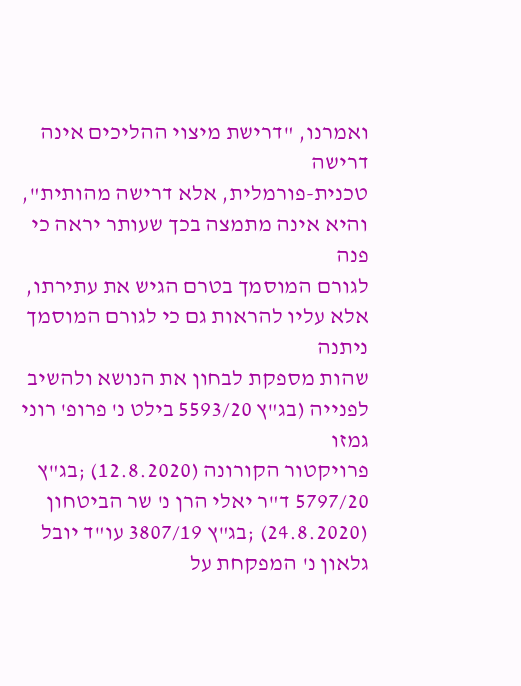ואמרנו, "דרישת מיצוי ההליכים אינה דרישה
טכנית-פורמלית, אלא דרישה מהותית", והיא אינה מתמצה בכך שעותר יראה כי פנה
לגורם המוסמך בטרם הגיש את עתירתו, אלא עליו להראות גם כי לגורם המוסמך ניתנה
שהות מספקת לבחון את הנושא ולהשיב לפנייה (בג"ץ 5593/20 בילט נ' פרופ' רוני גמזו
פרויקטור הקורונה (12.8.2020) ;בג"ץ 5797/20 ד"ר יאלי הרן נ' שר הביטחון
(24.8.2020) ;בג"ץ 3807/19 עו"ד יובל גלאון נ' המפקחת על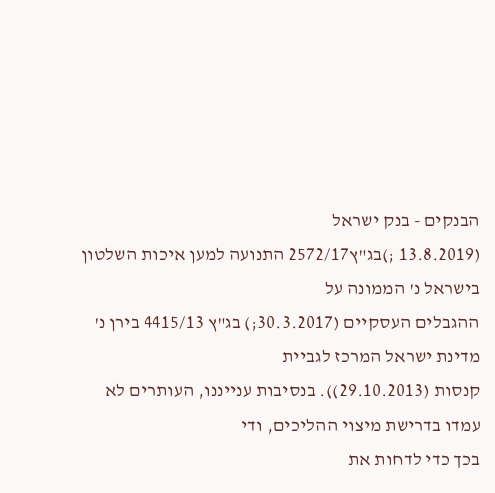הבנקים - בנק ישראל
(13.8.2019 ;)בג"ץ2572/17 התנועה למען איכות השלטון בישראל נ' הממונה על
ההגבלים העסקיים (30.3.2017;) בג"ץ 4415/13 בירן נ' מדינת ישראל המרכז לגביית
קנסות (29.10.2013)). בנסיבות ענייננו, העותרים לא עמדו בדרישת מיצוי ההליכים, ודי
בכך כדי לדחות את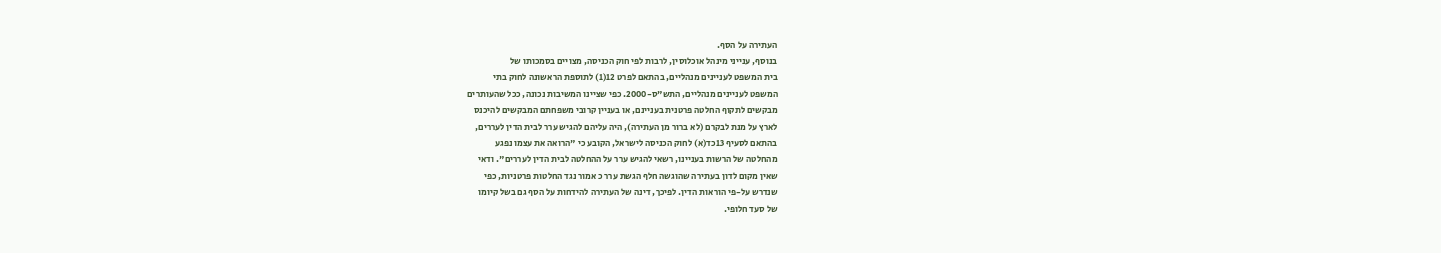העתירה על הסף.
בנוסף, ענייני מינהל אוכלוסין, לרבות לפי חוק הכניסה, מצויים בסמכותו של
בית המשפט לעניינים מנהליים, בהתאם לפרט 12(1) לתוספת הראשונה לחוק בתי
המשפט לעניינים מנהליים, התש"ס-2000. כפי שציינו המשיבות נכונה, ככל שהעותרים
מבקשים לתקוף החלטה פרטנית בעניינם, או בעניין קרובי משפחתם המבקשים להיכנס
לארץ על מנת לבקרם (לא ברור מן העתירה), היה עליהם להגיש ערר לבית הדין לעררים,
בהתאם לסעיף 13כד(א) לחוק הכניסה לישראל, הקובע כי "הרואה את עצמו נפגע
מהחלטה של הרשות בעניינו, רשאי להגיש ערר על ההחלטה לבית הדין לעררים". ודאי
שאין מקום לדון בעתירה שהוגשה חלף הגשת ערר כ אמור נגד החלטות פרטניות, כפי
שנדרש על-פי הוראות הדין. לפיכך, דינה של העתירה להידחות על הסף גם בשל קיומו
של סעד חלופי.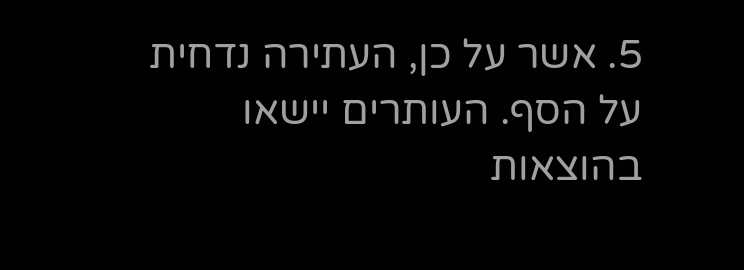5. אשר על כן, העתירה נדחית על הסף. העותרים יישאו בהוצאות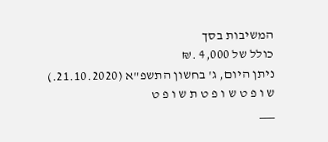המשיבות בסך
כולל של 4,000 .₪
ניתן היום, ג' בחשון התשפ"א (21.10.2020.)
ש ו פ ט ש ו פ ט ת ש ו פ ט
___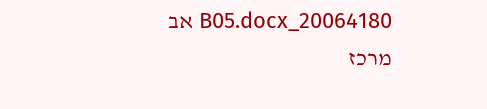20064180_B05.docx אב
מרכז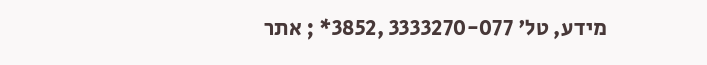מידע, טל' 3333270-077 ,3852* ; אתר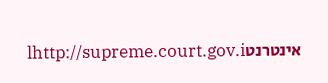אינטרנטlhttp://supreme.court.gov.i